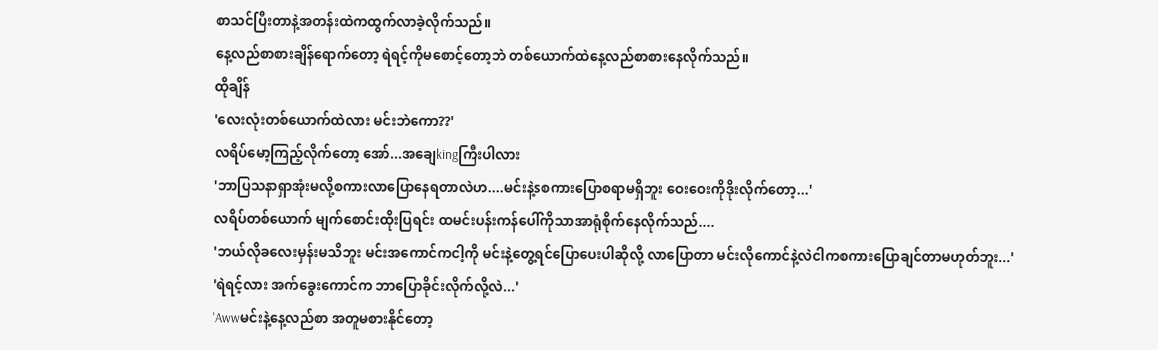စာသင်ပြီးတာနဲ့အတန်းထဲကထွက်လာခဲ့လိုက်သည်။
နေ့လည်စာစားချိန်ရောက်တော့ ရဲရင့်ကိုမစောင့်တော့ဘဲ တစ်ယောက်ထဲနေ့လည်စာစားနေလိုက်သည်။
ထိုချိန်
'လေးလုံးတစ်ယောက်ထဲလား မင်းဘဲကော??'
လရိပ်မော့ကြည့်လိုက်တော့ အော်...အချေkingကြီးပါလား
'ဘာပြသနာရှာအုံးမလို့စကားလာပြောနေရတာလဲဟ....မင်းနဲ့sစကားပြောစရာမရှိဘူး ဝေးဝေးကိုဒိုးလိုက်တော့...'
လရိပ်တစ်ယောက် မျက်စောင်းထိုးပြရင်း ထမင်းပန်းကန်ပေါ်ကိုသာအာရုံစိုက်နေလိုက်သည်....
'ဘယ်လိုခလေးမှန်းမသိဘူး မင်းအကောင်ကငါ့ကို မင်းနဲ့တွေ့ရင်ပြောပေးပါဆိုလို့ လာပြောတာ မင်းလိုကောင်နဲ့လဲငါကစကားပြောချင်တာမဟုတ်ဘူး...'
'ရဲရင့်လား အက်ခွေးကောင်က ဘာပြောခိုင်းလိုက်လို့လဲ...'
'Awwမင်းနဲ့နေ့လည်စာ အတူမစားနိုင်တော့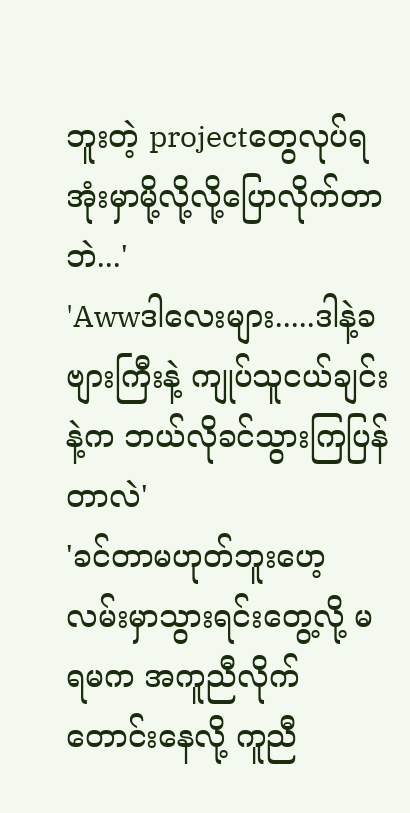ဘူးတဲ့ projectတွေလုပ်ရအုံးမှာမို့လို့လို့ပြောလိုက်တာဘဲ...'
'Awwဒါလေးများ.....ဒါနဲ့ခဗျားကြီးနဲ့ ကျုပ်သူငယ်ချင်းနဲ့က ဘယ်လိုခင်သွားကြပြန်တာလဲ'
'ခင်တာမဟုတ်ဘူးဟေ့ လမ်းမှာသွားရင်းတွေ့လို့ မရမက အကူညီလိုက်တောင်းနေလို့ ကူညီ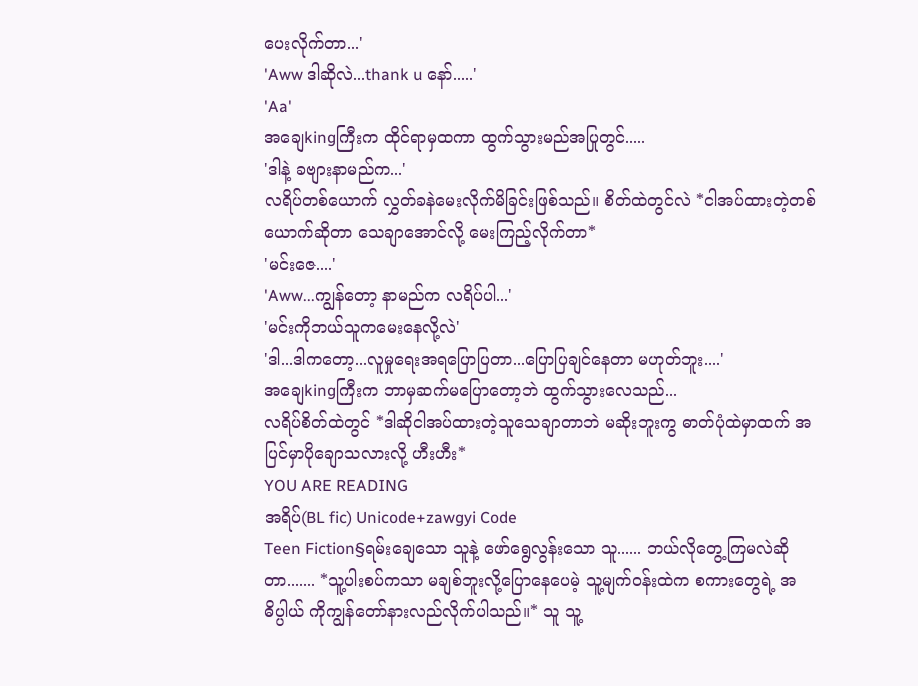ပေးလိုက်တာ...'
'Aww ဒါဆိုလဲ...thank u နော်.....'
'Aa'
အချေkingကြီးက ထိုင်ရာမှထကာ ထွက်သွားမည်အပြုတွင်.....
'ဒါနဲ့ ခဗျားနာမည်က...'
လရိပ်တစ်ယောက် လွှတ်ခနဲမေးလိုက်မိခြင်းဖြစ်သည်။ စိတ်ထဲတွင်လဲ *ငါအပ်ထားတဲ့တစ်ယောက်ဆိုတာ သေချာအောင်လို့ မေးကြည့်လိုက်တာ*
'မင်းဇေ....'
'Aww...ကျွန်တော့ နာမည်က လရိပ်ပါ...'
'မင်းကိုဘယ်သူကမေးနေလို့လဲ'
'ဒါ...ဒါကတော့...လူမှုရေးအရပြောပြတာ...ပြောပြချင်နေတာ မဟုတ်ဘူး....'
အချေkingကြီးက ဘာမှဆက်မပြောတော့ဘဲ ထွက်သွားလေသည်...
လရိပ်စိတ်ထဲတွင် *ဒါဆိုငါအပ်ထားတဲ့သူသေချာတာဘဲ မဆိုးဘူးကွ ဓာတ်ပုံထဲမှာထက် အပြင်မှာပိုချောသလားလို့ ဟီးဟီး*
YOU ARE READING
အရိပ်(BL fic) Unicode+zawgyi Code
Teen Fiction§ရမ်းချေသော သူနဲ့ ဖော်ရွေလွန်းသော သူ...... ဘယ်လိုတွေ့ကြမလဲဆိုတာ....... *သူ့ပါးစပ်ကသာ မချစ်ဘူးလို့ပြောနေပေမဲ့ သူ့မျက်ဝန်းထဲက စကားတွေရဲ့ အဓိပ္ပါယ် ကိုကျွန်တော်နားလည်လိုက်ပါသည်။* သူ သူ့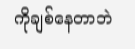ကိုချစ်နေတာဘဲ